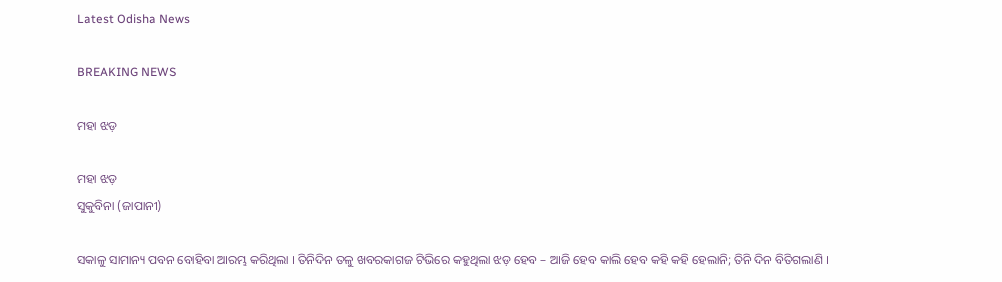Latest Odisha News

BREAKING NEWS

ମହା ଝଡ଼

ମହା ଝଡ଼
ସୁକୁବିନା (ଜାପାନୀ)

ସକାଳୁ ସାମାନ୍ୟ ପବନ ବୋହିବା ଆରମ୍ଭ କରିଥିଲା । ତିନିଦିନ ତଳୁ ଖବରକାଗଜ ଟିଭିରେ କହୁଥିଲା ଝଡ଼ ହେବ – ଆଜି ହେବ କାଲି ହେବ କହି କହି ହେଲାନି; ତିନି ଦିନ ବିତିଗଲାଣି ।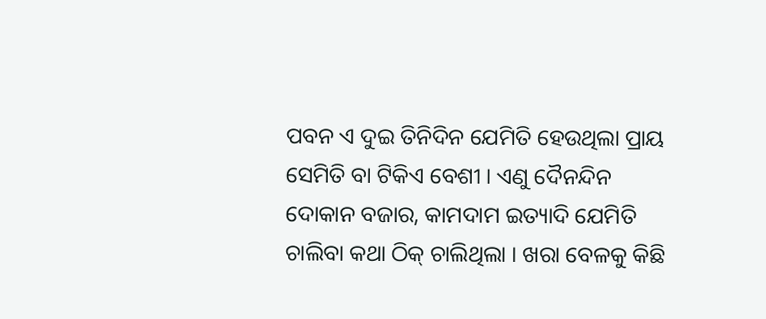ପବନ ଏ ଦୁଇ ତିନିଦିନ ଯେମିତି ହେଉଥିଲା ପ୍ରାୟ ସେମିତି ବା ଟିକିଏ ବେଶୀ । ଏଣୁ ଦୈନନ୍ଦିନ ଦୋକାନ ବଜାର, କାମଦାମ ଇତ୍ୟାଦି ଯେମିତି ଚାଲିବା କଥା ଠିକ୍ ଚାଲିଥିଲା । ଖରା ବେଳକୁ କିଛି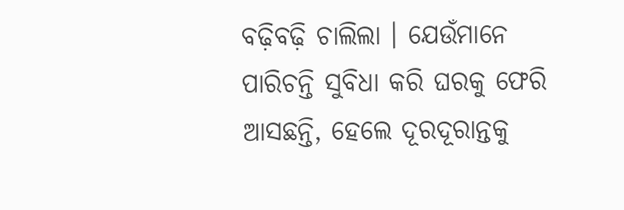ବଢ଼ିବଢ଼ି ଚାଲିଲା । ଯେଉଁମାନେ ପାରିଚନ୍ତି ସୁବିଧା କରି ଘରକୁ ଫେରି ଆସଛନ୍ତି, ହେଲେ ଦୂରଦୂରାନ୍ତକୁ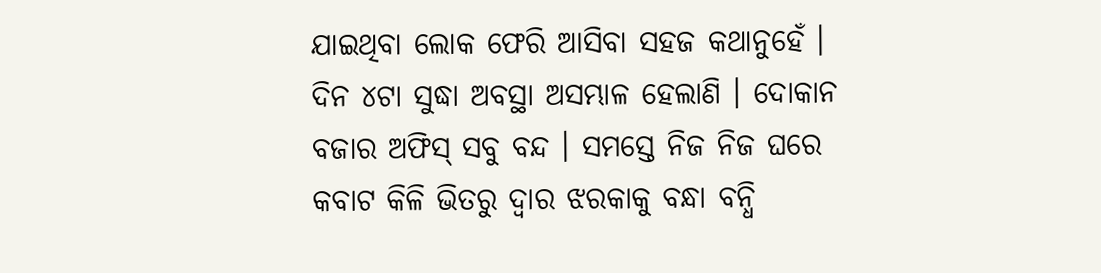ଯାଇଥିବା ଲୋକ ଫେରି ଆସିବା ସହଜ କଥାନୁହେଁ । ଦିନ ୪ଟା ସୁଦ୍ଧା ଅବସ୍ଥା ଅସମ୍ଭାଳ ହେଲାଣି । ଦୋକାନ ବଜାର ଅଫିସ୍ ସବୁ ବନ୍ଦ । ସମସ୍ତେ ନିଜ ନିଜ ଘରେ କବାଟ କିଳି ଭିତରୁ ଦ୍ୱାର ଝରକାକୁ ବନ୍ଧା ବନ୍ଧି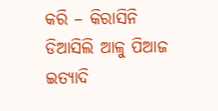କରି – କିରାସିନି ଡିଆସିଲି ଆଳୁ ପିଆଜ ଇତ୍ୟାଦି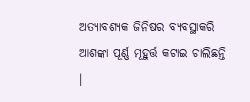ଅତ୍ୟାବଶ୍ୟକ ଜିନିଷର ବ୍ୟବସ୍ଥାକରି ଆଶଙ୍କା ପୂର୍ଣ୍ଣ ମୂହୁର୍ତ୍ତ କଟାଇ ଚାଲିଛନ୍ତି ।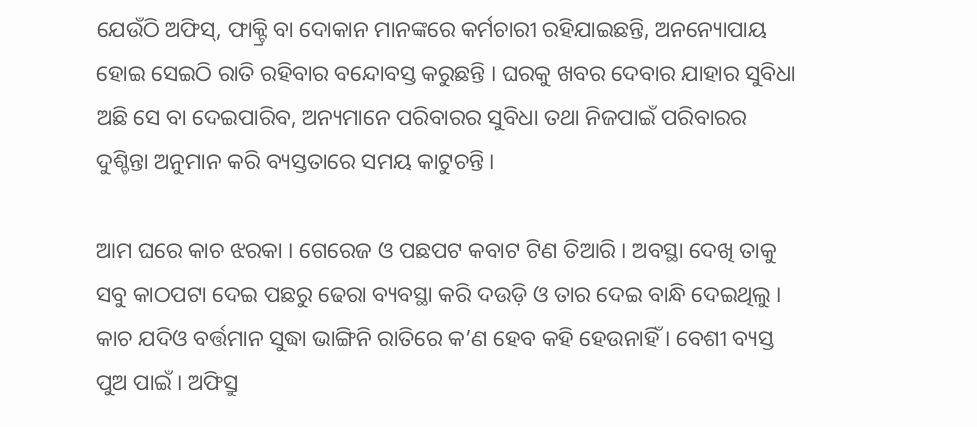ଯେଉଁଠି ଅଫିସ୍, ଫାକ୍ଟ୍ରି ବା ଦୋକାନ ମାନଙ୍କରେ କର୍ମଚାରୀ ରହିଯାଇଛନ୍ତି, ଅନନ୍ୟୋପାୟ ହୋଇ ସେଇଠି ରାତି ରହିବାର ବନ୍ଦୋବସ୍ତ କରୁଛନ୍ତି । ଘରକୁ ଖବର ଦେବାର ଯାହାର ସୁବିଧା ଅଛି ସେ ବା ଦେଇପାରିବ, ଅନ୍ୟମାନେ ପରିବାରର ସୁବିଧା ତଥା ନିଜପାଇଁ ପରିବାରର ଦୁଶ୍ଚିନ୍ତା ଅନୁମାନ କରି ବ୍ୟସ୍ତତାରେ ସମୟ କାଟୁଚନ୍ତି ।

ଆମ ଘରେ କାଚ ଝରକା । ଗେରେଜ ଓ ପଛପଟ କବାଟ ଟିଣ ତିଆରି । ଅବସ୍ଥା ଦେଖି ତାକୁ ସବୁ କାଠପଟା ଦେଇ ପଛରୁ ଢେରା ବ୍ୟବସ୍ଥା କରି ଦଉଡ଼ି ଓ ତାର ଦେଇ ବାନ୍ଧି ଦେଇଥିଲୁ । କାଚ ଯଦିଓ ବର୍ତ୍ତମାନ ସୁଦ୍ଧା ଭାଙ୍ଗିନି ରାତିରେ କ’ଣ ହେବ କହି ହେଉନାହିଁ । ବେଶୀ ବ୍ୟସ୍ତ ପୁଅ ପାଇଁ । ଅଫିସ୍ରୁ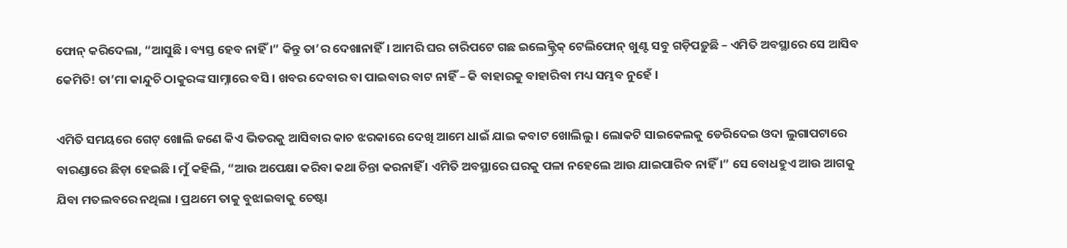ଫୋନ୍ କରିଦେଲା, “ଆସୁଛି । ବ୍ୟସ୍ତ ହେବ ନାହିଁ ।” କିନ୍ତୁ ତା’ର ଦେଖାନାହିଁ। ଆମରି ଘର ଚାରିପଟେ ଗଛ ଇଲେକ୍ଟ୍ରିକ୍ ଟେଲିଫୋନ୍ ଖୁଣ୍ଟ ସବୁ ଗଡ଼ିପଡ଼ୁଛି – ଏମିତି ଅବସ୍ଥାରେ ସେ ଆସିବ କେମିତି! ତା’ମା କାନ୍ଦୁଚି ଠାକୁରଙ୍କ ସାମ୍ନାରେ ବସି । ଖବର ଦେବାର ବା ପାଇବାର ବାଟ ନାହିଁ – କି ବାହାରକୁ ବାହାରିବା ମଧ୍ୟ ସମ୍ଭବ ନୁହେଁ ।

ଏମିତି ସମୟରେ ଗେଟ୍ ଖୋଲି ଜଣେ କିଏ ଭିତରକୁ ଆସିବାର କାଚ ଝରକାରେ ଦେଖି ଆମେ ଧାଇଁ ଯାଇ କବାଟ ଖୋଲିଲୁ । ଲୋକଟି ସାଇକେଲକୁ ଡେରିଦେଇ ଓଦା ଲୁଗାପଟାରେ ବାରଣ୍ଡାରେ ଛିଡ଼ା ହେଇଛି । ମୁଁ କହିଲି, “ଆଉ ଅପେକ୍ଷା କରିବା କଥା ଚିନ୍ତା କରନାହିଁ । ଏମିତି ଅବସ୍ଥାରେ ଘରକୁ ପଳା ନହେଲେ ଆଉ ଯାଇପାରିବ ନାହିଁ ।” ସେ ବୋଧହୁଏ ଆଉ ଆଗକୁ ଯିବା ମତଲବରେ ନଥିଲା । ପ୍ରଥମେ ତାକୁ ବୁଝାଇବାକୁ ଚେଷ୍ଟା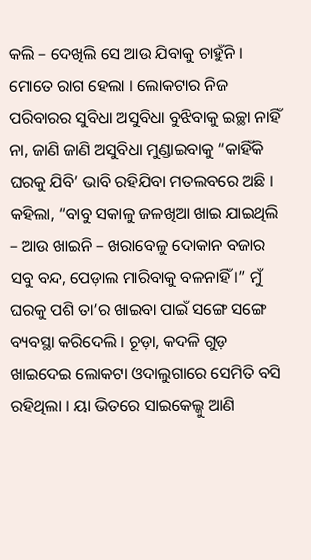କଲି – ଦେଖିଲି ସେ ଆଉ ଯିବାକୁ ଚାହୁଁନି । ମୋତେ ରାଗ ହେଲା । ଲୋକଟାର ନିଜ ପରିବାରର ସୁବିଧା ଅସୁବିଧା ବୁଝିବାକୁ ଇଚ୍ଛା ନାହିଁ ନା, ଜାଣି ଜାଣି ଅସୁବିଧା ମୁଣ୍ଡାଇବାକୁ “କାହିଁକି ଘରକୁ ଯିବି’ ଭାବି ରହିଯିବା ମତଲବରେ ଅଛି । କହିଲା, “ବାବୁ ସକାଳୁ ଜଳଖିଆ ଖାଇ ଯାଇଥିଲି – ଆଉ ଖାଇନି – ଖରାବେଳୁ ଦୋକାନ ବଜାର ସବୁ ବନ୍ଦ, ପେଡ଼ାଲ ମାରିବାକୁ ବଳନାହିଁ ।” ମୁଁ ଘରକୁ ପଶି ତା’ର ଖାଇବା ପାଇଁ ସଙ୍ଗେ ସଙ୍ଗେ ବ୍ୟବସ୍ଥା କରିଦେଲି । ଚୂଡ଼ା, କଦଳି ଗୁଡ଼ ଖାଇଦେଇ ଲୋକଟା ଓଦାଲୁଗାରେ ସେମିତି ବସି ରହିଥିଲା । ୟା ଭିତରେ ସାଇକେଲ୍କୁ ଆଣି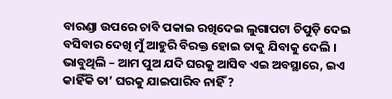ବାରଣ୍ଡା ଉପରେ ଚାବି ପକାଇ ରଖିଦେଇ ଲୁଗାପଟା ଚିପୁଡ଼ି ଦେଇ ବସିବାର ଦେଖି ମୁଁ ଆହୁରି ବିରକ୍ତ ହୋଇ ତାକୁ ଯିବାକୁ ଦେଲି । ଭାବୁଥିଲି – ଆମ ପୁଅ ଯଦି ଘରକୁ ଆସିବ ଏଇ ଅବସ୍ଥାରେ, ଇଏ କାହିଁକି ତା’ ଘରକୁ ଯାଇପାରିବ ନାହିଁ ?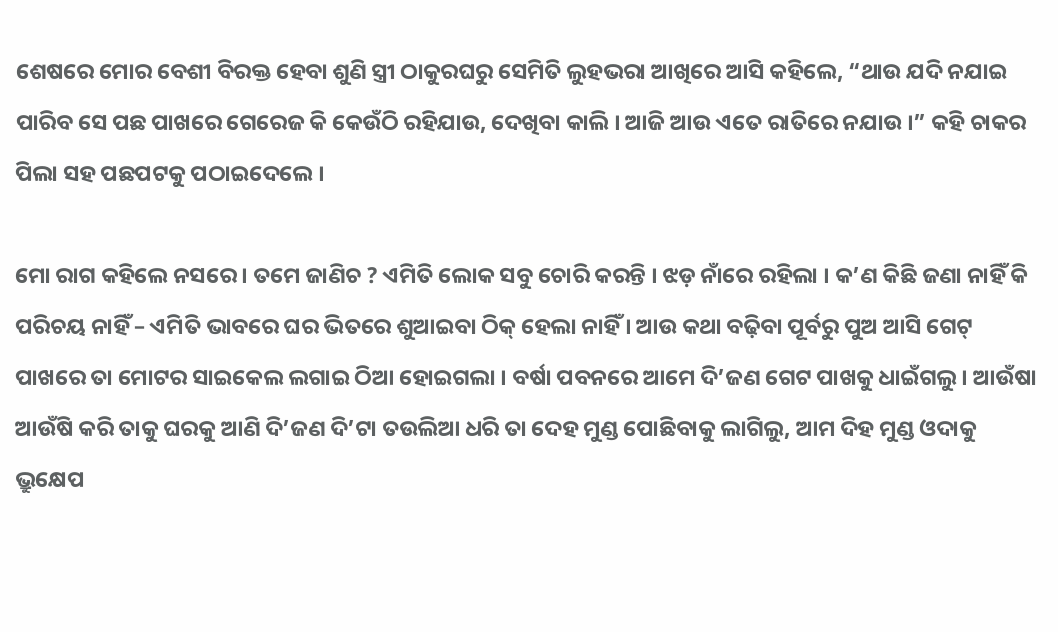ଶେଷରେ ମୋର ବେଶୀ ବିରକ୍ତ ହେବା ଶୁଣି ସ୍ତ୍ରୀ ଠାକୁରଘରୁ ସେମିତି ଲୁହଭରା ଆଖିରେ ଆସି କହିଲେ, “ଥାଉ ଯଦି ନଯାଇ ପାରିବ ସେ ପଛ ପାଖରେ ଗେରେଜ କି କେଉଁଠି ରହିଯାଉ, ଦେଖିବା କାଲି । ଆଜି ଆଉ ଏତେ ରାତିରେ ନଯାଉ ।” କହି ଚାକର ପିଲା ସହ ପଛପଟକୁ ପଠାଇଦେଲେ ।

ମୋ ରାଗ କହିଲେ ନସରେ । ତମେ ଜାଣିଚ ? ଏମିତି ଲୋକ ସବୁ ଚୋରି କରନ୍ତି । ଝଡ଼ ନାଁରେ ରହିଲା । କ’ଣ କିଛି ଜଣା ନାହିଁ କି ପରିଚୟ ନାହିଁ – ଏମିତି ଭାବରେ ଘର ଭିତରେ ଶୁଆଇବା ଠିକ୍ ହେଲା ନାହିଁ । ଆଉ କଥା ବଢ଼ିବା ପୂର୍ବରୁ ପୁଅ ଆସି ଗେଟ୍ ପାଖରେ ତା ମୋଟର ସାଇକେଲ ଲଗାଇ ଠିଆ ହୋଇଗଲା । ବର୍ଷା ପବନରେ ଆମେ ଦି’ଜଣ ଗେଟ ପାଖକୁ ଧାଇଁଗଲୁ। ଆଉଁଷା ଆଉଁଷି କରି ତାକୁ ଘରକୁ ଆଣି ଦି’ଜଣ ଦି’ଟା ତଉଲିଆ ଧରି ତା ଦେହ ମୁଣ୍ଡ ପୋଛିବାକୁ ଲାଗିଲୁ, ଆମ ଦିହ ମୁଣ୍ଡ ଓଦାକୁ ଭ୍ରୁକ୍ଷେପ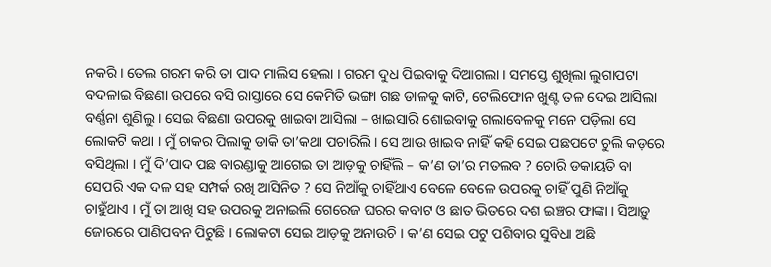ନକରି । ତେଲ ଗରମ କରି ତା ପାଦ ମାଲିସ ହେଲା । ଗରମ ଦୁଧ ପିଇବାକୁ ଦିଆଗଲା । ସମସ୍ତେ ଶୁଖିଲା ଲୁଗାପଟା ବଦଳାଇ ବିଛଣା ଉପରେ ବସି ରାସ୍ତାରେ ସେ କେମିତି ଭଙ୍ଗା ଗଛ ଡାଳକୁ କାଟି, ଟେଲିଫୋନ ଖୁଣ୍ଟ ତଳ ଦେଇ ଆସିଲା ବର୍ଣ୍ଣନା ଶୁଣିଲୁ । ସେଇ ବିଛଣା ଉପରକୁ ଖାଇବା ଆସିଲା – ଖାଇସାରି ଶୋଇବାକୁ ଗଲାବେଳକୁ ମନେ ପଡ଼ିଲା ସେ ଲୋକଟି କଥା । ମୁଁ ଚାକର ପିଲାକୁ ଡାକି ତା’କଥା ପଚାରିଲି । ସେ ଆଉ ଖାଇବ ନାହିଁ କହି ସେଇ ପଛପଟେ ଚୁଲି କଡ଼ରେ ବସିଥିଲା । ମୁଁ ଦି’ପାଦ ପଛ ବାରଣ୍ଡାକୁ ଆଗେଇ ତା ଆଡ଼କୁ ଚାହିଁଲି – କ’ଣ ତା’ର ମତଲବ ? ଚୋରି ଡକାୟତି ବା ସେପରି ଏକ ଦଳ ସହ ସମ୍ପର୍କ ରଖି ଆସିନିତ ? ସେ ନିଆଁକୁ ଚାହିଁଥାଏ ବେଳେ ବେଳେ ଉପରକୁ ଚାହିଁ ପୁଣି ନିଆଁକୁ ଚାହୁଁଥାଏ । ମୁଁ ତା ଆଖି ସହ ଉପରକୁ ଅନାଇଲି ଗେରେଜ ଘରର କବାଟ ଓ ଛାତ ଭିତରେ ଦଶ ଇଞ୍ଚର ଫାଙ୍କା । ସିଆଡ଼ୁ ଜୋରରେ ପାଣିପବନ ପିଟୁଛି । ଲୋକଟା ସେଇ ଆଡ଼କୁ ଅନାଉଚି । କ’ଣ ସେଇ ପଟୁ ପଶିବାର ସୁବିଧା ଅଛି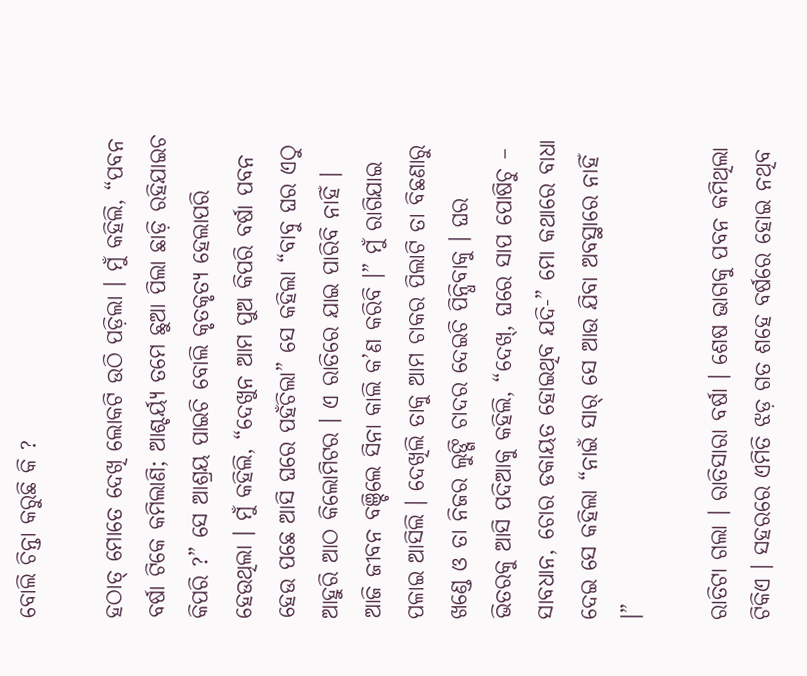ବୋଲି ଚିନ୍ତା କରୁଛି କି ?

ହଠାତ୍ ମୋତେ ଦେଖି ଲୋକଟି ଉଠି ପଡ଼ିଲା । ମୁଁ କହିଲି, “ପବନ ବର୍ଷା ଟିକେ କମିଲାଣି; ଆଶ୍ଚର୍ୟ୍ୟ ତମେ ଛୁଆ ପିଲା ଛାଡ଼ି ରହିଯାଇଚ କିପରି ?” ସେ ଆଶ୍ରୟ ପାଇଚି ବୋଲି କୃତକୃତ୍ୟ ହେଲାପରି ହେଉଥିଲା । ମୁଁ କହିଲି, “ଦେଖୁନ ଆମ ପୁଅ କିପରି ବର୍ଷା ପବନ ହେଉ ପଛେ ଆସି ଘରେ ପହଁଚିଲା” ସେ କହିଲା “ବାବୁ ଘର ଏଠୁ ଆହୁରି ଆଠ କିଲୋମିଟର । ଏ ରାତିରେ ଯାଇ ପାରିବି ନାହିଁ । ଆଜି ଜୀବନ ବଞ୍ଚିଲେ ସିନା କାଲି କ’ଣ କରିବି ।” ମୁଁ ରାଗିଯାଇ ପଳାଇ ଆସିଲି । ଦେଖିଲି ତାକୁ ଆମ ଚାକର ପିଲାଟି ତା ବିଛଣାରୁ ଖଣ୍ଡେ ଓ ତା ନିଜର ଲୁଙ୍ଗି ଚାଦର ଦେଇଚି ପିନ୍ଧିବାକୁ । ଘର ଭିତରକୁ ଆସି ପଦିଆକୁ କହିଲି, “ଦେଖ୍, ଘରେ ସାପ ପୋଷିଚୁ – ସାବଧାନ, ଚୋର ଡକାୟତ ହୋଇଥିବ ଯଦି-” ମୋ କଥାରେ ବାଧା ଦେଇ ସେ କହିଲା “ନାଇଁ ସାର୍ ସେ ଆଉ ଯିବା ଅବସ୍ଥାରେ ନାହିଁ ।”

ରାତିଟା ଗଲା । ରାତିସାରା ବର୍ଷା । ଶେଷ ଭାଗକୁ ପବନ କମିଥିଲା ଟିକିଏ । ସହରରେ ଏମିତି ଝଡ଼ ଗତ ଶହେ ବର୍ଷରେ ହୋଇ ନଥିବ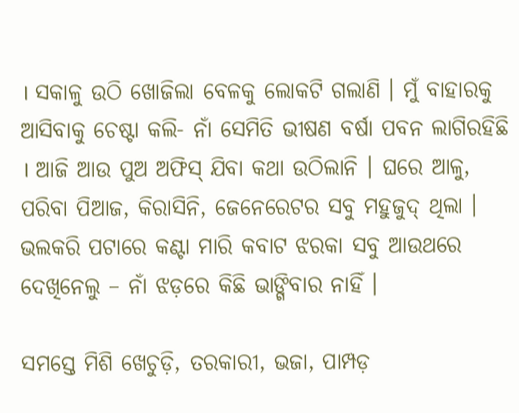। ସକାଳୁ ଉଠି ଖୋଜିଲା ବେଳକୁ ଲୋକଟି ଗଲାଣି । ମୁଁ ବାହାରକୁ ଆସିବାକୁ ଚେଷ୍ଟା କଲି- ନାଁ ସେମିତି ଭୀଷଣ ବର୍ଷା ପବନ ଲାଗିରହିଛି । ଆଜି ଆଉ ପୁଅ ଅଫିସ୍ ଯିବା କଥା ଉଠିଲାନି । ଘରେ ଆଳୁ, ପରିବା ପିଆଜ, କିରାସିନି, ଜେନେରେଟର ସବୁ ମହୁଜୁଦ୍ ଥିଲା । ଭଲକରି ପଟାରେ କଣ୍ଟା ମାରି କବାଟ ଝରକା ସବୁ ଆଉଥରେ ଦେଖିନେଲୁ – ନାଁ ଝଡ଼ରେ କିଛି ଭାଙ୍ଗିବାର ନାହିଁ ।

ସମସ୍ତେ ମିଶି ଖେଚୁଡ଼ି, ତରକାରୀ, ଭଜା, ପାମ୍ପଡ଼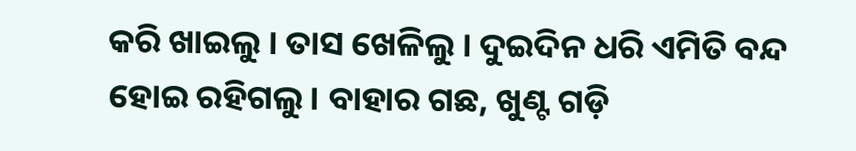କରି ଖାଇଲୁ । ତାସ ଖେଳିଲୁ । ଦୁଇଦିନ ଧରି ଏମିତି ବନ୍ଦ ହୋଇ ରହିଗଲୁ। ବାହାର ଗଛ, ଖୁଣ୍ଟ ଗଡ଼ି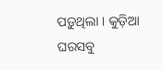ପଡ଼ୁଥିଲା । କୁଡ଼ିଆ ଘରସବୁ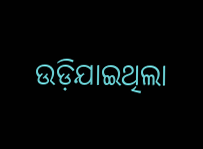ଉଡ଼ିଯାଇଥିଲା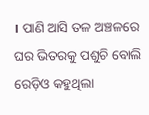। ପାଣି ଆସି ତଳ ଅଞ୍ଚଳରେ ଘର ଭିତରକୁ ପଶୁଚି ବୋଲି ରେଡ଼ିଓ କହୁଥିଲା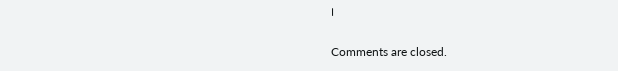।

Comments are closed.